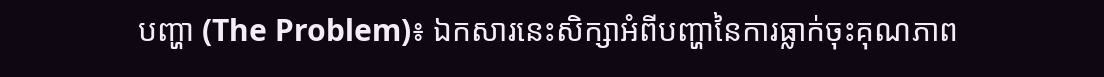បញ្ហា (The Problem)៖ ឯកសារនេះសិក្សាអំពីបញ្ហានៃការធ្លាក់ចុះគុណភាព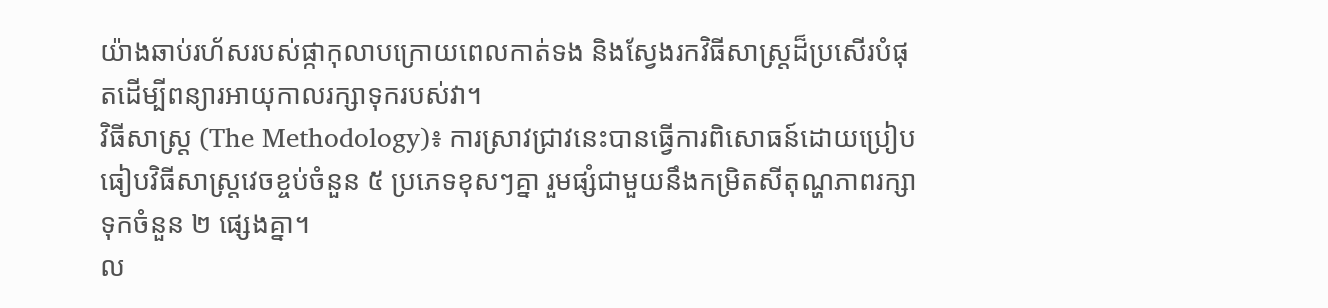យ៉ាងឆាប់រហ័សរបស់ផ្កាកុលាបក្រោយពេលកាត់ទង និងស្វែងរកវិធីសាស្ត្រដ៏ប្រសើរបំផុតដើម្បីពន្យារអាយុកាលរក្សាទុករបស់វា។
វិធីសាស្ត្រ (The Methodology)៖ ការស្រាវជ្រាវនេះបានធ្វើការពិសោធន៍ដោយប្រៀបធៀបវិធីសាស្ត្រវេចខ្ចប់ចំនួន ៥ ប្រភេទខុសៗគ្នា រួមផ្សំជាមួយនឹងកម្រិតសីតុណ្ហភាពរក្សាទុកចំនួន ២ ផ្សេងគ្នា។
ល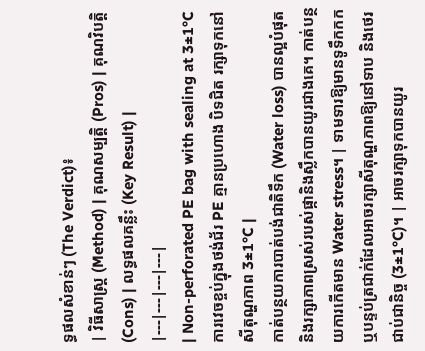ទ្ធផលសំខាន់ៗ (The Verdict)៖
| វិធីសាស្ត្រ (Method) | គុណសម្បត្តិ (Pros) | គុណវិបត្តិ (Cons) | លទ្ធផលគន្លឹះ (Key Result) |
|---|---|---|---|
| Non-perforated PE bag with sealing at 3±1°C ការវេចខ្ចប់ក្នុងថង់ជ័រ PE គ្មានប្រហោង បិទជិត រក្សាទុកនៅសីតុណ្ហភាព 3±1°C |
កាត់បន្ថយការបាត់បង់ជាតិទឹក (Water loss) បានល្អបំផុត និងរក្សាភាពស្រស់របស់ផ្កានិងស្លឹកបានយូរជាងគេ។ កាត់បន្ថយការកើតមាន Water stress។ | ទាមទារឱ្យមានទូទឹកកក ឬបន្ទប់ត្រជាក់ដែលអាចរក្សាសីតុណ្ហភាពឱ្យនៅទាប និងថេរជាប់ជានិច្ច (3±1°C)។ | អាចរក្សាទុកបានយូរ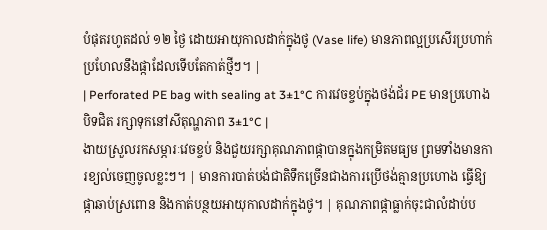បំផុតរហូតដល់ ១២ ថ្ងៃ ដោយអាយុកាលដាក់ក្នុងថូ (Vase life) មានភាពល្អប្រសើរប្រហាក់ប្រហែលនឹងផ្កាដែលទើបតែកាត់ថ្មីៗ។ |
| Perforated PE bag with sealing at 3±1°C ការវេចខ្ចប់ក្នុងថង់ជ័រ PE មានប្រហោង បិទជិត រក្សាទុកនៅសីតុណ្ហភាព 3±1°C |
ងាយស្រួលរកសម្ភារៈវេចខ្ចប់ និងជួយរក្សាគុណភាពផ្កាបានក្នុងកម្រិតមធ្យម ព្រមទាំងមានការខ្យល់ចេញចូលខ្លះៗ។ | មានការបាត់បង់ជាតិទឹកច្រើនជាងការប្រើថង់គ្មានប្រហោង ធ្វើឱ្យផ្កាឆាប់ស្រពោន និងកាត់បន្ថយអាយុកាលដាក់ក្នុងថូ។ | គុណភាពផ្កាធ្លាក់ចុះជាលំដាប់ប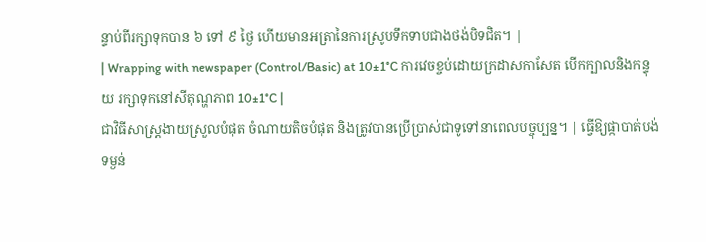ន្ទាប់ពីរក្សាទុកបាន ៦ ទៅ ៩ ថ្ងៃ ហើយមានអត្រានៃការស្រូបទឹកទាបជាងថង់បិទជិត។ |
| Wrapping with newspaper (Control/Basic) at 10±1°C ការវេចខ្ចប់ដោយក្រដាសកាសែត បើកក្បាលនិងកន្ទុយ រក្សាទុកនៅសីតុណ្ហភាព 10±1°C |
ជាវិធីសាស្ត្រងាយស្រួលបំផុត ចំណាយតិចបំផុត និងត្រូវបានប្រើប្រាស់ជាទូទៅនាពេលបច្ចុប្បន្ន។ | ធ្វើឱ្យផ្កាបាត់បង់ទម្ងន់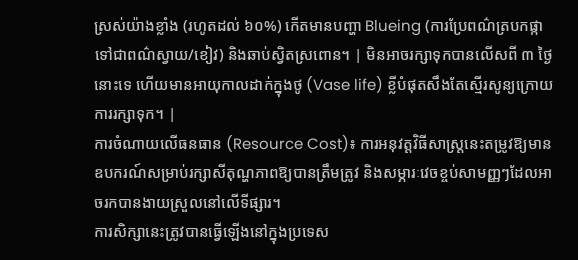ស្រស់យ៉ាងខ្លាំង (រហូតដល់ ៦០%) កើតមានបញ្ហា Blueing (ការប្រែពណ៌ត្របកផ្កាទៅជាពណ៌ស្វាយ/ខៀវ) និងឆាប់ស្វិតស្រពោន។ | មិនអាចរក្សាទុកបានលើសពី ៣ ថ្ងៃនោះទេ ហើយមានអាយុកាលដាក់ក្នុងថូ (Vase life) ខ្លីបំផុតសឹងតែស្មើរសូន្យក្រោយការរក្សាទុក។ |
ការចំណាយលើធនធាន (Resource Cost)៖ ការអនុវត្តវិធីសាស្ត្រនេះតម្រូវឱ្យមានឧបករណ៍សម្រាប់រក្សាសីតុណ្ហភាពឱ្យបានត្រឹមត្រូវ និងសម្ភារៈវេចខ្ចប់សាមញ្ញៗដែលអាចរកបានងាយស្រួលនៅលើទីផ្សារ។
ការសិក្សានេះត្រូវបានធ្វើឡើងនៅក្នុងប្រទេស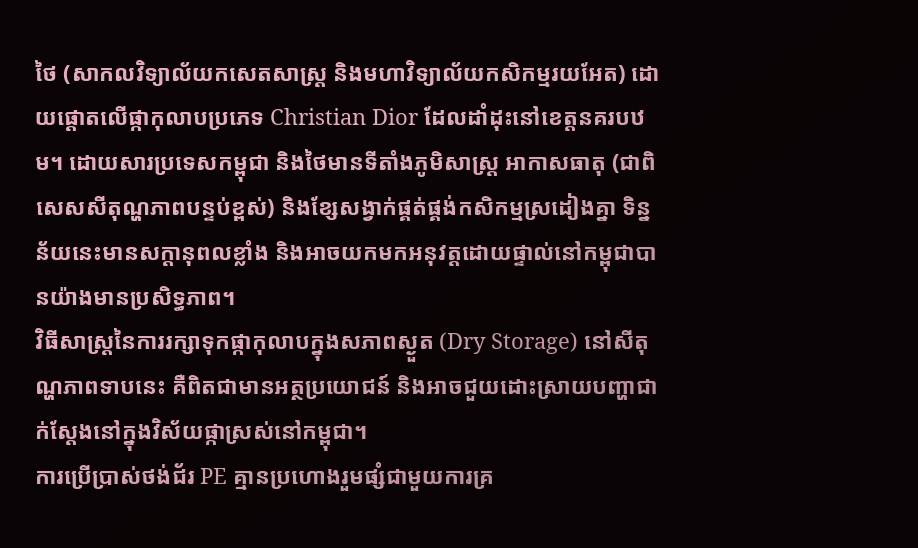ថៃ (សាកលវិទ្យាល័យកសេតសាស្ត្រ និងមហាវិទ្យាល័យកសិកម្មរយអែត) ដោយផ្តោតលើផ្កាកុលាបប្រភេទ Christian Dior ដែលដាំដុះនៅខេត្តនគរបឋម។ ដោយសារប្រទេសកម្ពុជា និងថៃមានទីតាំងភូមិសាស្ត្រ អាកាសធាតុ (ជាពិសេសសីតុណ្ហភាពបន្ទប់ខ្ពស់) និងខ្សែសង្វាក់ផ្គត់ផ្គង់កសិកម្មស្រដៀងគ្នា ទិន្នន័យនេះមានសក្តានុពលខ្លាំង និងអាចយកមកអនុវត្តដោយផ្ទាល់នៅកម្ពុជាបានយ៉ាងមានប្រសិទ្ធភាព។
វិធីសាស្ត្រនៃការរក្សាទុកផ្កាកុលាបក្នុងសភាពស្ងួត (Dry Storage) នៅសីតុណ្ហភាពទាបនេះ គឺពិតជាមានអត្ថប្រយោជន៍ និងអាចជួយដោះស្រាយបញ្ហាជាក់ស្តែងនៅក្នុងវិស័យផ្កាស្រស់នៅកម្ពុជា។
ការប្រើប្រាស់ថង់ជ័រ PE គ្មានប្រហោងរួមផ្សំជាមួយការគ្រ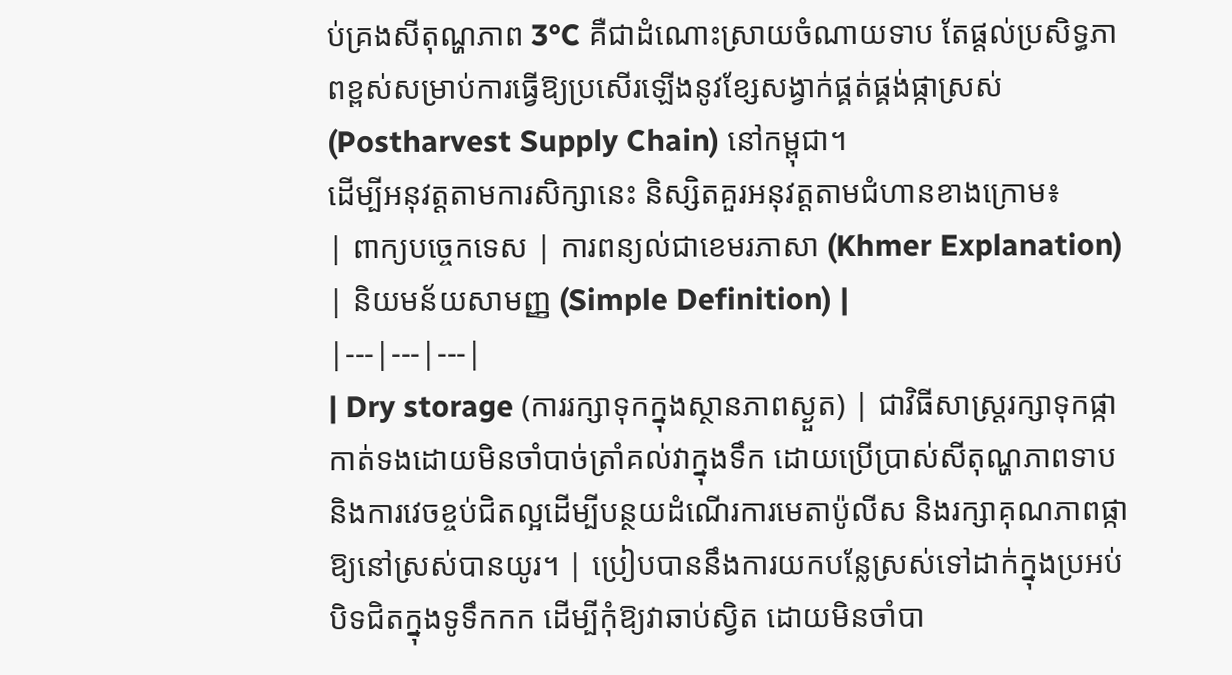ប់គ្រងសីតុណ្ហភាព 3°C គឺជាដំណោះស្រាយចំណាយទាប តែផ្តល់ប្រសិទ្ធភាពខ្ពស់សម្រាប់ការធ្វើឱ្យប្រសើរឡើងនូវខ្សែសង្វាក់ផ្គត់ផ្គង់ផ្កាស្រស់ (Postharvest Supply Chain) នៅកម្ពុជា។
ដើម្បីអនុវត្តតាមការសិក្សានេះ និស្សិតគួរអនុវត្តតាមជំហានខាងក្រោម៖
| ពាក្យបច្ចេកទេស | ការពន្យល់ជាខេមរភាសា (Khmer Explanation) | និយមន័យសាមញ្ញ (Simple Definition) |
|---|---|---|
| Dry storage (ការរក្សាទុកក្នុងស្ថានភាពស្ងួត) | ជាវិធីសាស្ត្ររក្សាទុកផ្កាកាត់ទងដោយមិនចាំបាច់ត្រាំគល់វាក្នុងទឹក ដោយប្រើប្រាស់សីតុណ្ហភាពទាប និងការវេចខ្ចប់ជិតល្អដើម្បីបន្ថយដំណើរការមេតាប៉ូលីស និងរក្សាគុណភាពផ្កាឱ្យនៅស្រស់បានយូរ។ | ប្រៀបបាននឹងការយកបន្លែស្រស់ទៅដាក់ក្នុងប្រអប់បិទជិតក្នុងទូទឹកកក ដើម្បីកុំឱ្យវាឆាប់ស្វិត ដោយមិនចាំបា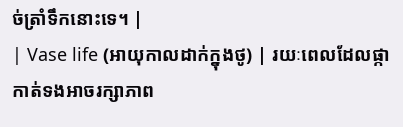ច់ត្រាំទឹកនោះទេ។ |
| Vase life (អាយុកាលដាក់ក្នុងថូ) | រយៈពេលដែលផ្កាកាត់ទងអាចរក្សាភាព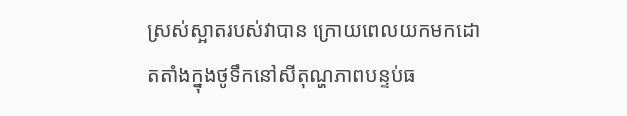ស្រស់ស្អាតរបស់វាបាន ក្រោយពេលយកមកដោតតាំងក្នុងថូទឹកនៅសីតុណ្ហភាពបន្ទប់ធ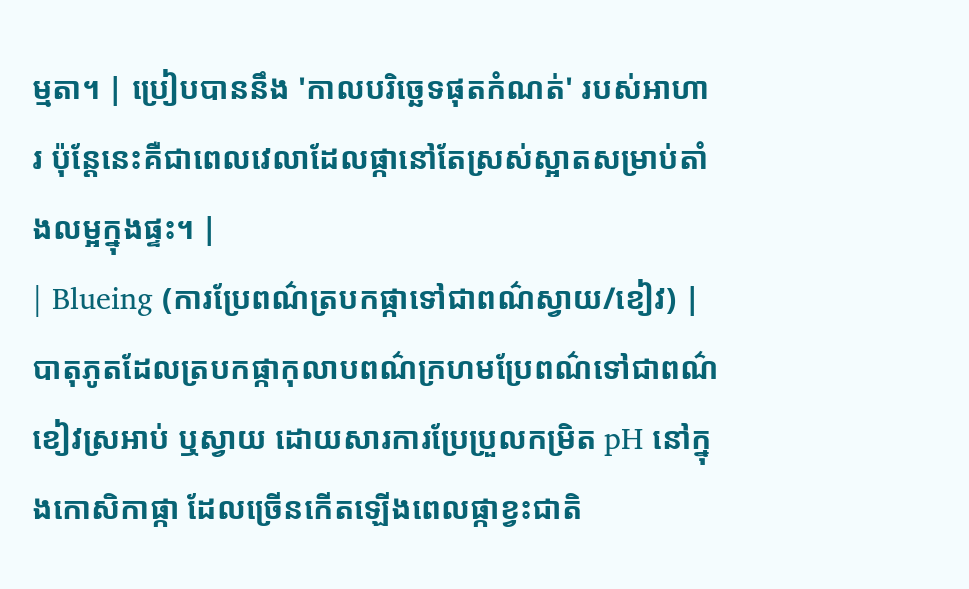ម្មតា។ | ប្រៀបបាននឹង 'កាលបរិច្ឆេទផុតកំណត់' របស់អាហារ ប៉ុន្តែនេះគឺជាពេលវេលាដែលផ្កានៅតែស្រស់ស្អាតសម្រាប់តាំងលម្អក្នុងផ្ទះ។ |
| Blueing (ការប្រែពណ៌ត្របកផ្កាទៅជាពណ៌ស្វាយ/ខៀវ) | បាតុភូតដែលត្របកផ្កាកុលាបពណ៌ក្រហមប្រែពណ៌ទៅជាពណ៌ខៀវស្រអាប់ ឬស្វាយ ដោយសារការប្រែប្រួលកម្រិត pH នៅក្នុងកោសិកាផ្កា ដែលច្រើនកើតឡើងពេលផ្កាខ្វះជាតិ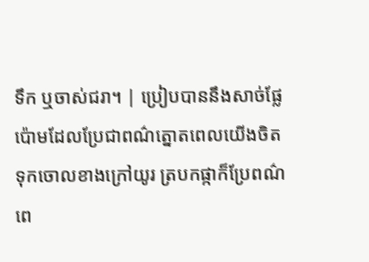ទឹក ឬចាស់ជរា។ | ប្រៀបបាននឹងសាច់ផ្លែប៉ោមដែលប្រែជាពណ៌ត្នោតពេលយើងចិតទុកចោលខាងក្រៅយូរ ត្របកផ្កាក៏ប្រែពណ៌ពេ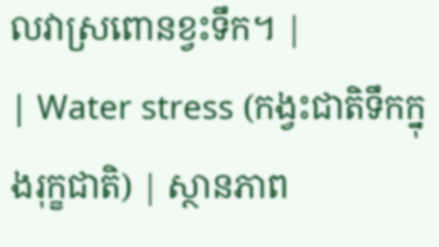លវាស្រពោនខ្វះទឹក។ |
| Water stress (កង្វះជាតិទឹកក្នុងរុក្ខជាតិ) | ស្ថានភាព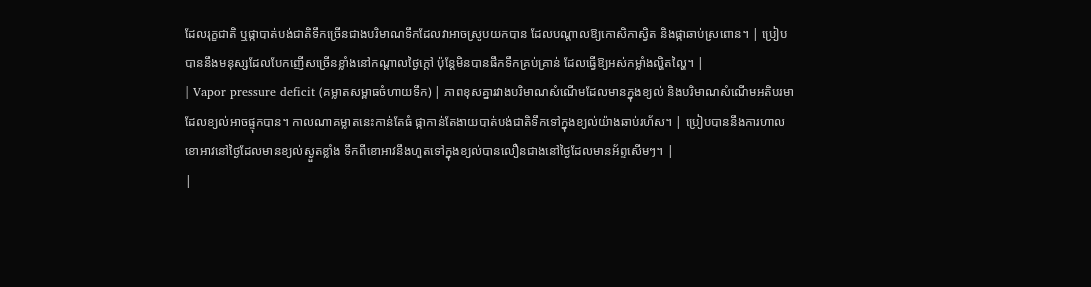ដែលរុក្ខជាតិ ឬផ្កាបាត់បង់ជាតិទឹកច្រើនជាងបរិមាណទឹកដែលវាអាចស្រូបយកបាន ដែលបណ្តាលឱ្យកោសិកាស្វិត និងផ្កាឆាប់ស្រពោន។ | ប្រៀបបាននឹងមនុស្សដែលបែកញើសច្រើនខ្លាំងនៅកណ្តាលថ្ងៃក្តៅ ប៉ុន្តែមិនបានផឹកទឹកគ្រប់គ្រាន់ ដែលធ្វើឱ្យអស់កម្លាំងល្ហិតល្ហៃ។ |
| Vapor pressure deficit (គម្លាតសម្ពាធចំហាយទឹក) | ភាពខុសគ្នារវាងបរិមាណសំណើមដែលមានក្នុងខ្យល់ និងបរិមាណសំណើមអតិបរមាដែលខ្យល់អាចផ្ទុកបាន។ កាលណាគម្លាតនេះកាន់តែធំ ផ្កាកាន់តែងាយបាត់បង់ជាតិទឹកទៅក្នុងខ្យល់យ៉ាងឆាប់រហ័ស។ | ប្រៀបបាននឹងការហាលខោអាវនៅថ្ងៃដែលមានខ្យល់ស្ងួតខ្លាំង ទឹកពីខោអាវនឹងហួតទៅក្នុងខ្យល់បានលឿនជាងនៅថ្ងៃដែលមានអ័ព្ទសើមៗ។ |
|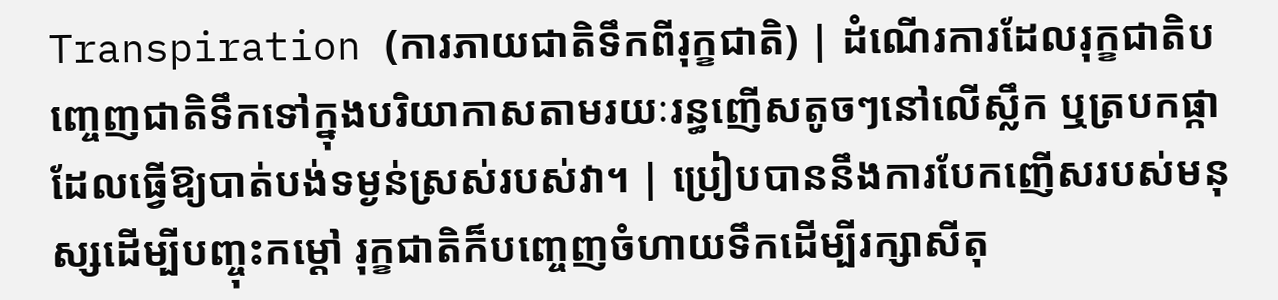Transpiration (ការភាយជាតិទឹកពីរុក្ខជាតិ) | ដំណើរការដែលរុក្ខជាតិបញ្ចេញជាតិទឹកទៅក្នុងបរិយាកាសតាមរយៈរន្ធញើសតូចៗនៅលើស្លឹក ឬត្របកផ្កា ដែលធ្វើឱ្យបាត់បង់ទម្ងន់ស្រស់របស់វា។ | ប្រៀបបាននឹងការបែកញើសរបស់មនុស្សដើម្បីបញ្ចុះកម្ដៅ រុក្ខជាតិក៏បញ្ចេញចំហាយទឹកដើម្បីរក្សាសីតុ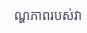ណ្ហភាពរបស់វា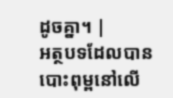ដូចគ្នា។ |
អត្ថបទដែលបានបោះពុម្ពនៅលើ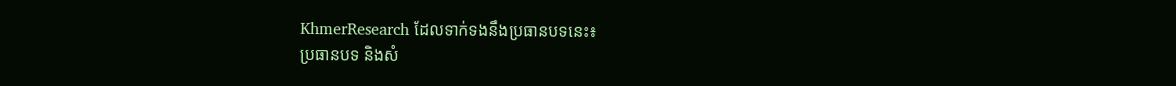KhmerResearch ដែលទាក់ទងនឹងប្រធានបទនេះ៖
ប្រធានបទ និងសំ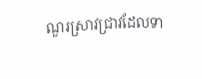ណួរស្រាវជ្រាវដែលទា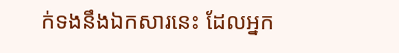ក់ទងនឹងឯកសារនេះ ដែលអ្នក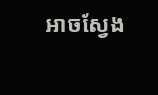អាចស្វែង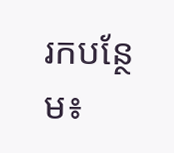រកបន្ថែម៖